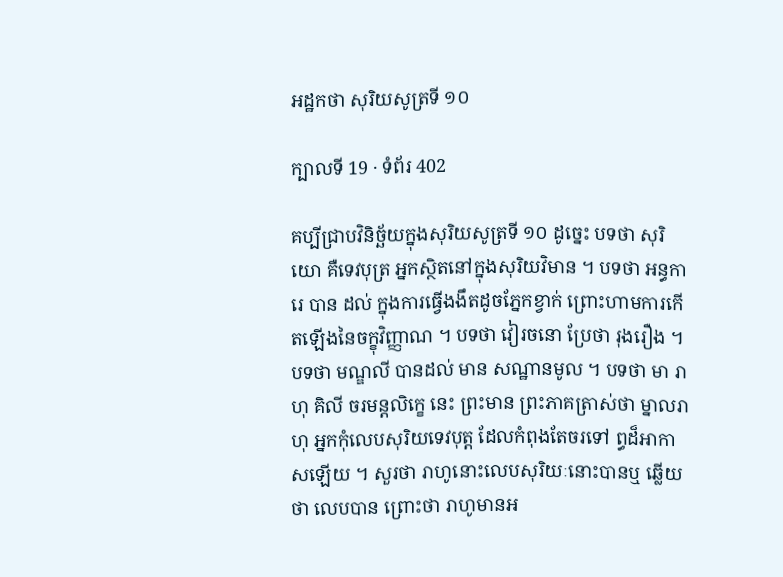អដ្ឋកថា សុរិយសូត្រទី ១០

ក្បាលទី 19 · ទំព័រ 402

គប្បីជ្រាបវិនិច្ឆ័យក្នុងសុរិយសូត្រទី ១០ ដូច្នេះ បទថា សុរិយោ គឺទេវបុត្រ អ្នកស្ថិតនៅក្នុងសុរិយវិមាន ។ បទថា អន្ធការេ បាន ដល់ ក្នុងការធ្វើងងឹតដូចភ្នែកខ្វាក់ ព្រោះហាមការកើតឡើងនៃចក្ខុវិញ្ញាណ ។ បទថា វៀរចនោ ប្រែថា រុងរឿង ។ បទថា មណ្ឌលី បានដល់ មាន សណ្ឋានមូល ។ បទថា មា រាហុ គិលី ចរមន្តលិក្ខេ នេះ ព្រះមាន ព្រះភាគត្រាស់ថា ម្នាលរាហុ អ្នកកុំលេបសុរិយទេវបុត្ត ដែលកំពុងតែចរទៅ ព្ធដ៏អាកាសឡើយ ។ សួរថា រាហូនោះលេបសុរិយៈនោះបានឬ ឆ្លើយថា លេបបាន ព្រោះថា រាហូមានអ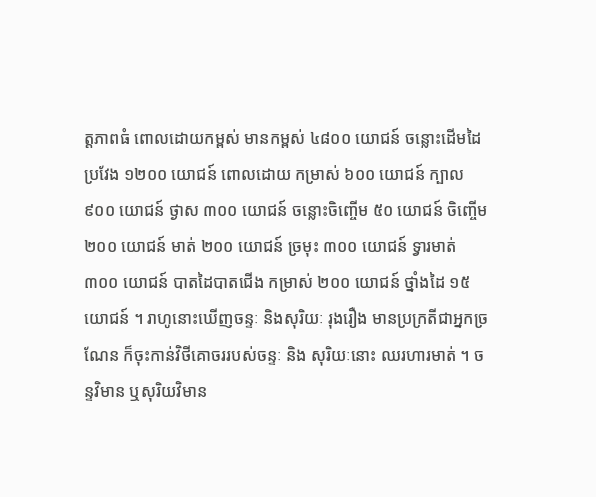ត្តភាពធំ ពោលដោយកម្ពស់ មានកម្ពស់ ៤៨០០ យោជន៍ ចន្លោះដើមដៃប្រវែង ១២០០ យោជន៍ ពោលដោយ កម្រាស់ ៦០០ យោជន៍ ក្បាល ៩០០ យោជន៍ ថ្ងាស ៣០០ យោជន៍ ចន្លោះចិញ្ចើម ៥០ យោជន៍ ចិញ្ចើម ២០០ យោជន៍ មាត់ ២០០ យោជន៍ ច្រមុះ ៣០០ យោជន៍ ទ្វារមាត់ ៣០០ យោជន៍ បាតដៃបាតជើង កម្រាស់ ២០០ យោជន៍ ថ្នាំងដៃ ១៥ យោជន៍ ។ រាហូនោះឃើញចន្ទៈ និងសុរិយៈ រុងរឿង មានប្រក្រតីជាអ្នកច្រណែន ក៏ចុះកាន់វិថីគោចររបស់ចន្ទៈ និង សុរិយៈនោះ ឈរហារមាត់ ។ ចន្ទវិមាន ឬសុរិយវិមាន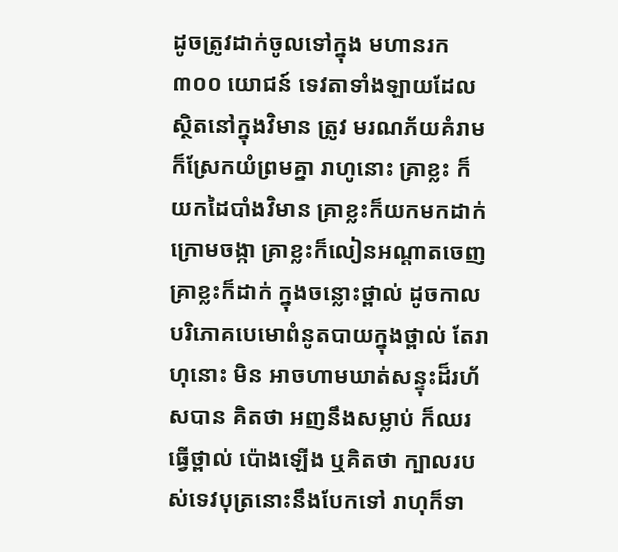ដូចត្រូវដាក់ចូលទៅក្នុង មហានរក ៣០០ យោជន៍ ទេវតាទាំងឡាយដែលស្ថិតនៅក្នុងវិមាន ត្រូវ មរណភ័យគំរាម ក៏ស្រែកយំព្រមគ្នា រាហូនោះ គ្រាខ្លះ ក៏យកដៃបាំងវិមាន គ្រាខ្លះក៏យកមកដាក់ក្រោមចង្កា គ្រាខ្លះក៏លៀនអណ្តាតចេញ គ្រាខ្លះក៏ដាក់ ក្នុងចន្លោះថ្ពាល់ ដូចកាលបរិភោគបេមោពំនូតបាយក្នុងថ្ពាល់ តែរាហុនោះ មិន អាចហាមឃាត់សន្ទុះដ៏រហ័សបាន គិតថា អញនឹងសម្លាប់ ក៏ឈរធ្វើថ្ពាល់ ប៉ោងឡើង ឬគិតថា ក្បាលរបស់ទេវបុត្រនោះនឹងបែកទៅ រាហុក៏ទា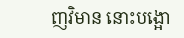ញវិមាន នោះបង្អោ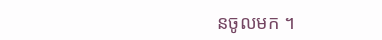នចូលមក ។